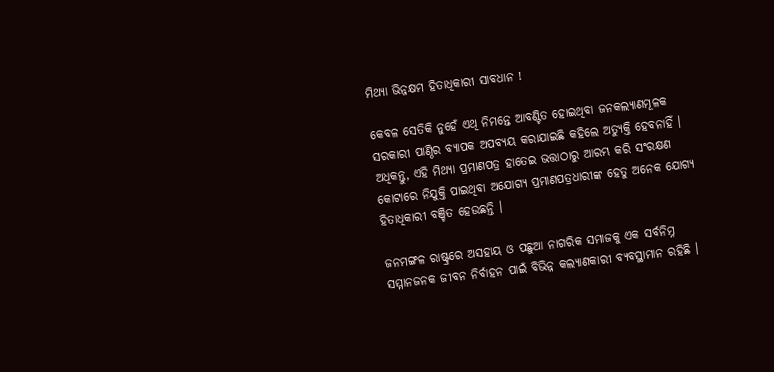ମିଥ୍ୟା ଭିନ୍ନକ୍ଷମ ହିତାଧିକାରୀ ସାବଧାନ !

କେବଳ ସେତିକି ନୁହେଁ ଏଥି ନିମନ୍ତେ ଆବଣ୍ଟିତ ହୋଇଥିବା ଜନକଲ୍ୟାଣମୂଳକ ସରକାରୀ ପାଣ୍ଠିର ବ୍ୟାପକ ଅପବ୍ୟୟ କରାଯାଇଛି କହିଲେ ଅତ୍ୟୁକ୍ତି ହେବନାହିଁ । ଅଧିକନ୍ତୁ, ଏହି ମିଥ୍ୟା ପ୍ରମାଣପତ୍ର ହାତେଇ ଭତ୍ତାଠାରୁ ଆରମ୍ଭ କରି ସଂରକ୍ଷଣ କୋଟାରେ ନିଯୁକ୍ତି ପାଇଥିବା ଅଯୋଗ୍ୟ ପ୍ରମାଣପତ୍ରଧାରୀଙ୍କ ହେତୁ ଅନେକ ଯୋଗ୍ୟ ହିତାଧିକାରୀ ବଞ୍ଚିତ ହେଉଛନ୍ତି ।

ଜନମଙ୍ଗଳ ରାଷ୍ଟ୍ରରେ ଅସହାୟ ଓ ପଛୁଆ ନାଗରିକ ସମାଜକୁ ଏକ ସର୍ବନିମ୍ନ ସମ୍ମାନଜନକ ଜୀବନ ନିର୍ବାହନ ପାଇଁ ବିଭିନ୍ନ କଲ୍ୟାଣକାରୀ ବ୍ୟବସ୍ଥାମାନ ରହିଛି ।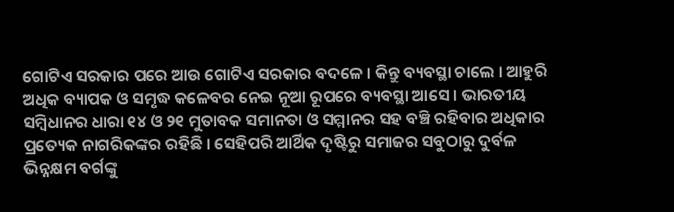ଗୋଟିଏ ସରକାର ପରେ ଆଉ ଗୋଟିଏ ସରକାର ବଦଳେ । କିନ୍ତୁ ବ୍ୟବସ୍ଥା ଚାଲେ । ଆହୁରି ଅଧିକ ବ୍ୟାପକ ଓ ସମୃଦ୍ଧ କଳେବର ନେଇ ନୂଆ ରୂପରେ ବ୍ୟବସ୍ଥା ଆସେ । ଭାରତୀୟ ସମ୍ବିଧାନର ଧାରା ୧୪ ଓ ୨୧ ମୁତାବକ ସମାନତା ଓ ସମ୍ମାନର ସହ ବଞ୍ଚି ରହିବାର ଅଧିକାର ପ୍ରତ୍ୟେକ ନାଗରିକଙ୍କର ରହିଛି । ସେହିପରି ଆର୍ଥିକ ଦୃଷ୍ଟିରୁ ସମାଜର ସବୁଠାରୁ ଦୁର୍ବଳ ଭିନ୍ନକ୍ଷମ ବର୍ଗଙ୍କୁ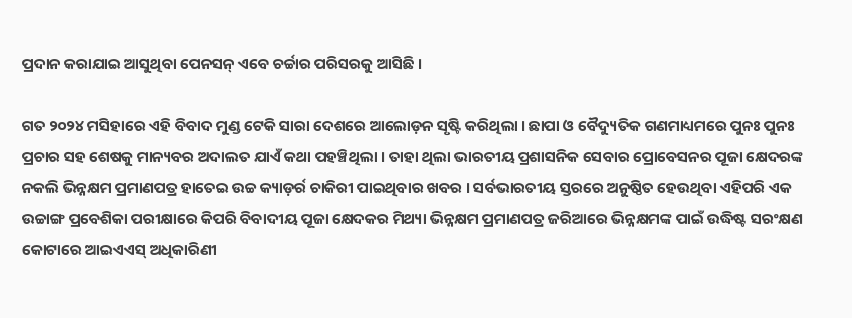ପ୍ରଦାନ କରାଯାଇ ଆସୁଥିବା ପେନସନ୍ ଏବେ ଚର୍ଚ୍ଚାର ପରିସରକୁ ଆସିଛି ।

ଗତ ୨୦୨୪ ମସିହାରେ ଏହି ବିବାଦ ମୁଣ୍ଡ ଟେକି ସାରା ଦେଶରେ ଆଲୋଡ଼ନ ସୃଷ୍ଟି କରିଥିଲା । ଛାପା ଓ ବୈଦ୍ୟୁତିକ ଗଣମାଧ୍ୟମରେ ପୁନଃ ପୁନଃ ପ୍ରଚାର ସହ ଶେଷକୁ ମାନ୍ୟବର ଅଦାଲତ ଯାଏଁ କଥା ପହଞ୍ଚିଥିଲା । ତାହା ଥିଲା ଭାରତୀୟ ପ୍ରଶାସନିକ ସେବାର ପ୍ରୋବେସନର ପୂଜା କ୍ଷେଦରଙ୍କ ନକଲି ଭିନ୍ନକ୍ଷମ ପ୍ରମାଣପତ୍ର ହାତେଇ ଉଚ୍ଚ କ୍ୟାଡ଼ର୍ର ଚାକିରୀ ପାଇଥିବାର ଖବର । ସର୍ବଭାରତୀୟ ସ୍ତରରେ ଅନୁଷ୍ଠିତ ହେଉଥିବା ଏହିପରି ଏକ ଉଚ୍ଚାଙ୍ଗ ପ୍ରବେଶିକା ପରୀକ୍ଷାରେ କିପରି ବିବାଦୀୟ ପୂଜା କ୍ଷେଦକର ମିଥ୍ୟା ଭିନ୍ନକ୍ଷମ ପ୍ରମାଣପତ୍ର ଜରିଆରେ ଭିନ୍ନକ୍ଷମଙ୍କ ପାଇଁ ଉଦ୍ଧିଷ୍ଟ ସରଂକ୍ଷଣ କୋଟାରେ ଆଇଏଏସ୍ ଅଧିକାରିଣୀ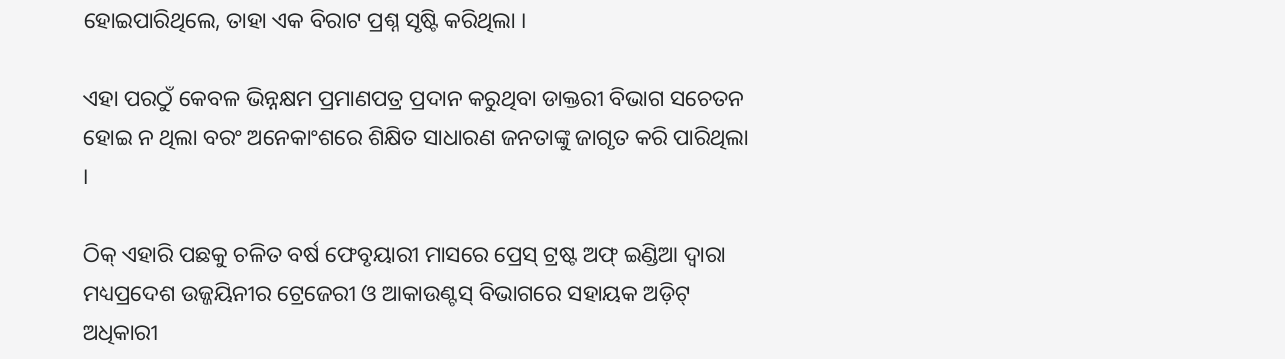ହୋଇପାରିଥିଲେ, ତାହା ଏକ ବିରାଟ ପ୍ରଶ୍ନ ସୃଷ୍ଟି କରିଥିଲା ।

ଏହା ପରଠୁଁ କେବଳ ଭିନ୍ନକ୍ଷମ ପ୍ରମାଣପତ୍ର ପ୍ରଦାନ କରୁଥିବା ଡାକ୍ତରୀ ବିଭାଗ ସଚେତନ ହୋଇ ନ ଥିଲା ବରଂ ଅନେକାଂଶରେ ଶିକ୍ଷିତ ସାଧାରଣ ଜନତାଙ୍କୁ ଜାଗୃତ କରି ପାରିଥିଲା ।

ଠିକ୍ ଏହାରି ପଛକୁ ଚଳିତ ବର୍ଷ ଫେବୃୟାରୀ ମାସରେ ପ୍ରେସ୍ ଟ୍ରଷ୍ଟ ଅଫ୍ ଇଣ୍ଡିଆ ଦ୍ୱାରା ମଧ୍ୟପ୍ରଦେଶ ଉଜ୍ଜୟିନୀର ଟ୍ରେଜେରୀ ଓ ଆକାଉଣ୍ଟସ୍ ବିଭାଗରେ ସହାୟକ ଅଡ଼ିଟ୍ ଅଧିକାରୀ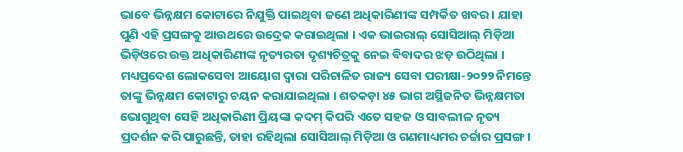ଭାବେ ଭିନ୍ନକ୍ଷମ କୋଟାରେ ନିଯୁକ୍ତି ପାଇଥିବା ଜଣେ ଅଧିକାରିଣୀଙ୍କ ସମ୍ପର୍କିତ ଖବର । ଯାହା ପୁଣି ଏହି ପ୍ରସଙ୍ଗକୁ ଆଉଥରେ ଉଦ୍ରେକ କରାଇଥିଲା । ଏକ ଭାଇରାଲ୍ ସୋସିଆଲ୍ ମିଡ଼ିଆ ଭିଡ଼ିଓରେ ଉକ୍ତ ଅଧିକାରିଣୀଙ୍କ ନୃତ୍ୟରତା ଦୃଶ୍ୟଚିତ୍ରକୁ ନେଇ ବିବାଦର ଝଡ଼ ଉଠିଥିଲା । ମଧ୍ୟପ୍ରଦେଶ ଲୋକସେବା ଆୟୋଗ ଦ୍ୱାରା ପରିଚାଳିତ ରାଜ୍ୟ ସେବା ପରୀକ୍ଷା-୨୦୨୨ ନିମନ୍ତେ ତାଙ୍କୁ ଭିନ୍ନକ୍ଷମ କୋଟାରୁ ଚୟନ କରାଯାଇଥିଲା । ଶତକଡ଼ା ୪୫ ଭାଗ ଅସ୍ଥିଜନିତ ଭିନ୍ନକ୍ଷମତା ଭୋଗୁଥିବା ସେହି ଅଧିକାରିଣୀ ପ୍ରିୟଙ୍କା କଦମ୍ କିପରି ଏତେ ସହଜ ଓ ସାବଲୀଳ ନୃତ୍ୟ ପ୍ରଦର୍ଶନ କରି ପାରୁଛନ୍ତି, ତାହା ରହିଥିଲା ସୋସିଆଲ୍ ମିଡ଼ିଆ ଓ ଗଣମାଧ୍ୟମର ଚର୍ଚ୍ଚାର ପ୍ରସଙ୍ଗ ।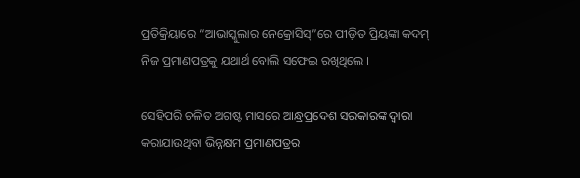ପ୍ରତିକ୍ରିୟାରେ “ଆଭାସ୍କୁଲାର ନେକ୍ରୋସିସ୍”ରେ ପୀଡ଼ିତ ପ୍ରିୟଙ୍କା କଦମ୍ ନିଜ ପ୍ରମାଣପତ୍ରକୁ ଯଥାର୍ଥ ବୋଲି ସଫେଇ ରଖିଥିଲେ ।

ସେହିପରି ଚଳିତ ଅଗଷ୍ଟ ମାସରେ ଆନ୍ଧ୍ରପ୍ରଦେଶ ସରକାରଙ୍କ ଦ୍ୱାରା କରାଯାଉଥିବା ଭିନ୍ନକ୍ଷମ ପ୍ରମାଣପତ୍ରର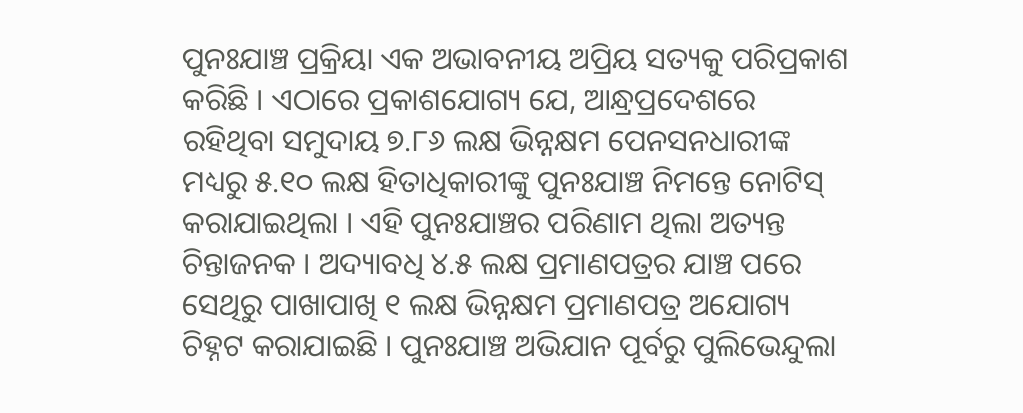ପୁନଃଯାଞ୍ଚ ପ୍ରକ୍ରିୟା ଏକ ଅଭାବନୀୟ ଅପ୍ରିୟ ସତ୍ୟକୁ ପରିପ୍ରକାଶ କରିଛି । ଏଠାରେ ପ୍ରକାଶଯୋଗ୍ୟ ଯେ, ଆନ୍ଧ୍ରପ୍ରଦେଶରେ ରହିଥିବା ସମୁଦାୟ ୭.୮୬ ଲକ୍ଷ ଭିନ୍ନକ୍ଷମ ପେନସନଧାରୀଙ୍କ ମଧ୍ୟରୁ ୫.୧୦ ଲକ୍ଷ ହିତାଧିକାରୀଙ୍କୁ ପୁନଃଯାଞ୍ଚ ନିମନ୍ତେ ନୋଟିସ୍ କରାଯାଇଥିଲା । ଏହି ପୁନଃଯାଞ୍ଚର ପରିଣାମ ଥିଲା ଅତ୍ୟନ୍ତ ଚିନ୍ତାଜନକ । ଅଦ୍ୟାବଧି ୪.୫ ଲକ୍ଷ ପ୍ରମାଣପତ୍ରର ଯାଞ୍ଚ ପରେ ସେଥିରୁ ପାଖାପାଖି ୧ ଲକ୍ଷ ଭିନ୍ନକ୍ଷମ ପ୍ରମାଣପତ୍ର ଅଯୋଗ୍ୟ ଚିହ୍ନଟ କରାଯାଇଛି । ପୁନଃଯାଞ୍ଚ ଅଭିଯାନ ପୂର୍ବରୁ ପୁଲିଭେନ୍ଦୁଲା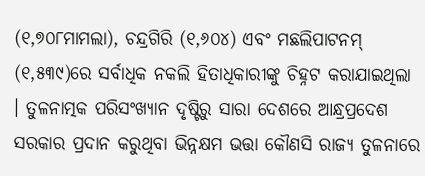(୧,୭୦୮ମାମଲା), ଚନ୍ଦ୍ରଗିରି (୧,୬୦୪) ଏବଂ ମଛଲିପାଟନମ୍ (୧,୫୩୯)ରେ ସର୍ବାଧିକ ନକଲି ହିତାଧିକାରୀଙ୍କୁ ଚିହ୍ନଟ କରାଯାଇଥିଲା । ତୁଳନାତ୍ମକ ପରିସଂଖ୍ୟାନ ଦୃଷ୍ଟିରୁ ସାରା ଦେଶରେ ଆନ୍ଧ୍ରପ୍ରଦେଶ ସରକାର ପ୍ରଦାନ କରୁଥିବା ଭିନ୍ନକ୍ଷମ ଭତ୍ତା କୌଣସି ରାଜ୍ୟ ତୁଳନାରେ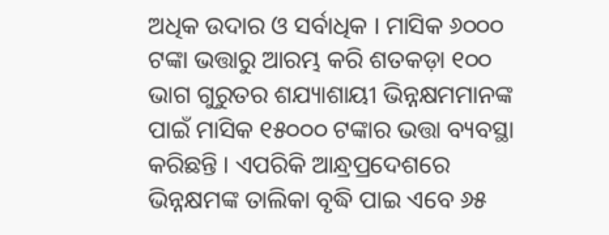ଅଧିକ ଉଦାର ଓ ସର୍ବାଧିକ । ମାସିକ ୬୦୦୦ ଟଙ୍କା ଭତ୍ତାରୁ ଆରମ୍ଭ କରି ଶତକଡ଼ା ୧୦୦ ଭାଗ ଗୁରୁତର ଶଯ୍ୟାଶାୟୀ ଭିନ୍ନକ୍ଷମମାନଙ୍କ ପାଇଁ ମାସିକ ୧୫୦୦୦ ଟଙ୍କାର ଭତ୍ତା ବ୍ୟବସ୍ଥା କରିଛନ୍ତି । ଏପରିକି ଆନ୍ଧ୍ରପ୍ରଦେଶରେ ଭିନ୍ନକ୍ଷମଙ୍କ ତାଲିକା ବୃଦ୍ଧି ପାଇ ଏବେ ୬୫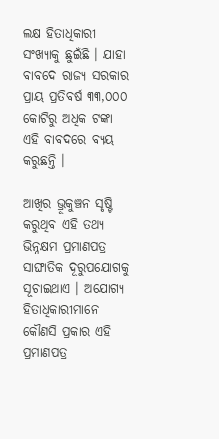ଲକ୍ଷ ହିତାଧିକାରୀ ସଂଖ୍ୟାକୁ ଛୁଇଁଛି । ଯାହା ବାବଦେ ରାଜ୍ୟ ସରକାର ପ୍ରାୟ ପ୍ରତିବର୍ଷ ୩୩,୦୦୦ କୋଟିରୁ ଅଧିକ ଟଙ୍କା ଏହି ବାବଦରେ ବ୍ୟୟ କରୁଛନ୍ତି ।

ଆଖିର ଭ୍ରୂକୁଞ୍ଚନ ସୃଷ୍ଟି କରୁଥିବ ଏହି ତଥ୍ୟ ଭିନ୍ନକ୍ଷମ ପ୍ରମାଣପତ୍ର ସାଙ୍ଘାତିକ ଦୂରୁପଯୋଗକୁ ସୂଚାଇଥାଏ । ଅଯୋଗ୍ୟ ହିତାଧିକାରୀମାନେ କୌଣସି ପ୍ରକାର ଏହି ପ୍ରମାଣପତ୍ର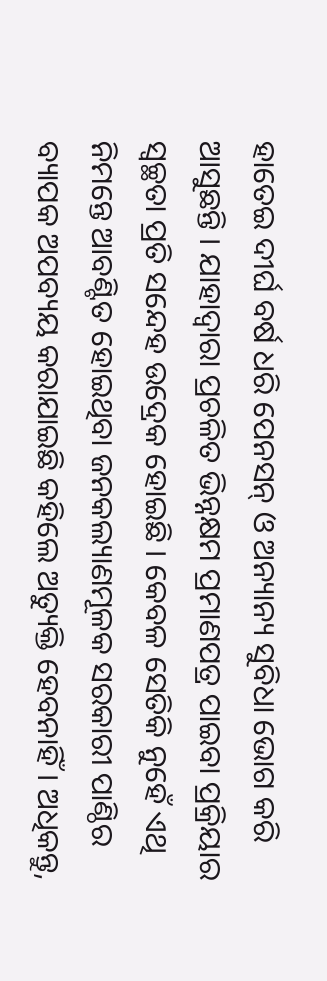ହାତେଇ ଦୀର୍ଘ ବର୍ଷ ଧରି ପେନସନ୍ ଓ ଅନ୍ୟାନ୍ୟ ସୁବିଧା ଭୋଗ କରି ଆସୁଛନ୍ତି । ଯାହାଦ୍ୱାରା ପ୍ରଚଳିତ ଭିନ୍ନକ୍ଷମ ପ୍ରମାଣପତ୍ର ପାଇବା ପ୍ରକ୍ରିୟାର ସ୍ୱଚ୍ଛତା ପ୍ରତି ସନ୍ଦେହ ଉଦ୍ରେକ ହୋଇଛି । କେବଳ ସେତିକି ନୁହେଁ ଏଥି ନିମନ୍ତେ ଆବଣ୍ଟିତ ହୋଇଥିବା ଜନକଲ୍ୟାଣମୂଳକ ସରକାରୀ ପାଣ୍ଠିର ବ୍ୟାପକ ଅପବ୍ୟୟ କରାଯାଇଛି କହିଲେ ଅତ୍ୟୁକ୍ତି ହେବନାହିଁ । ଅଧିକନ୍ତୁ,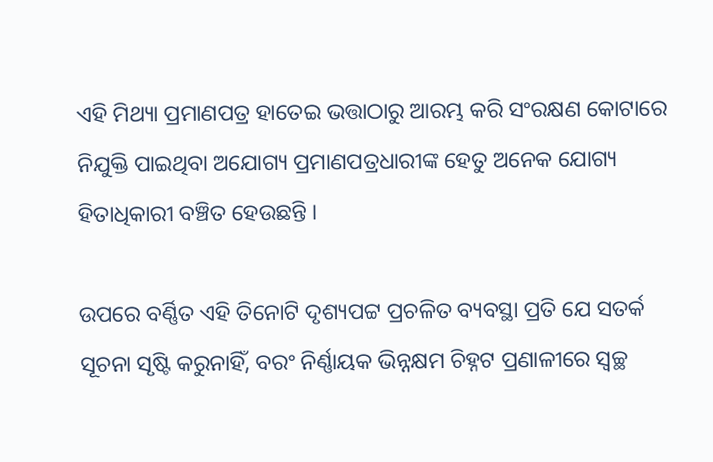ଏହି ମିଥ୍ୟା ପ୍ରମାଣପତ୍ର ହାତେଇ ଭତ୍ତାଠାରୁ ଆରମ୍ଭ କରି ସଂରକ୍ଷଣ କୋଟାରେ ନିଯୁକ୍ତି ପାଇଥିବା ଅଯୋଗ୍ୟ ପ୍ରମାଣପତ୍ରଧାରୀଙ୍କ ହେତୁ ଅନେକ ଯୋଗ୍ୟ ହିତାଧିକାରୀ ବଞ୍ଚିତ ହେଉଛନ୍ତି ।

ଉପରେ ବର୍ଣ୍ଣିତ ଏହି ତିନୋଟି ଦୃଶ୍ୟପଟ୍ଟ ପ୍ରଚଳିତ ବ୍ୟବସ୍ଥା ପ୍ରତି ଯେ ସତର୍କ ସୂଚନା ସୃଷ୍ଟି କରୁନାହିଁ, ବରଂ ନିର୍ଣ୍ଣାୟକ ଭିନ୍ନକ୍ଷମ ଚିହ୍ନଟ ପ୍ରଣାଳୀରେ ସ୍ୱଚ୍ଛ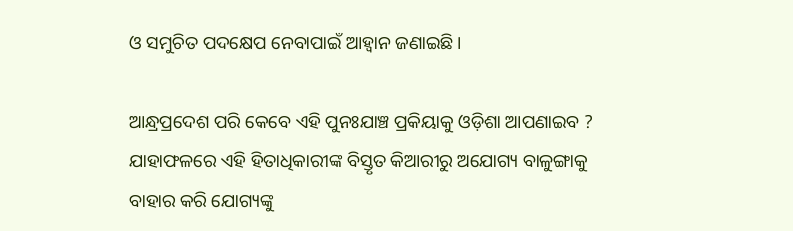ଓ ସମୁଚିତ ପଦକ୍ଷେପ ନେବାପାଇଁ ଆହ୍ୱାନ ଜଣାଇଛି ।

ଆନ୍ଧ୍ରପ୍ରଦେଶ ପରି କେବେ ଏହି ପୁନଃଯାଞ୍ଚ ପ୍ରକିୟାକୁ ଓଡ଼ିଶା ଆପଣାଇବ ? ଯାହାଫଳରେ ଏହି ହିତାଧିକାରୀଙ୍କ ବିସ୍ତୃତ କିଆରୀରୁ ଅଯୋଗ୍ୟ ବାଳୁଙ୍ଗାକୁ ବାହାର କରି ଯୋଗ୍ୟଙ୍କୁ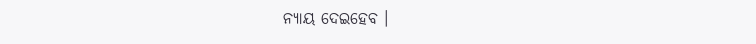ନ୍ୟାୟ ଦେଇହେବ ।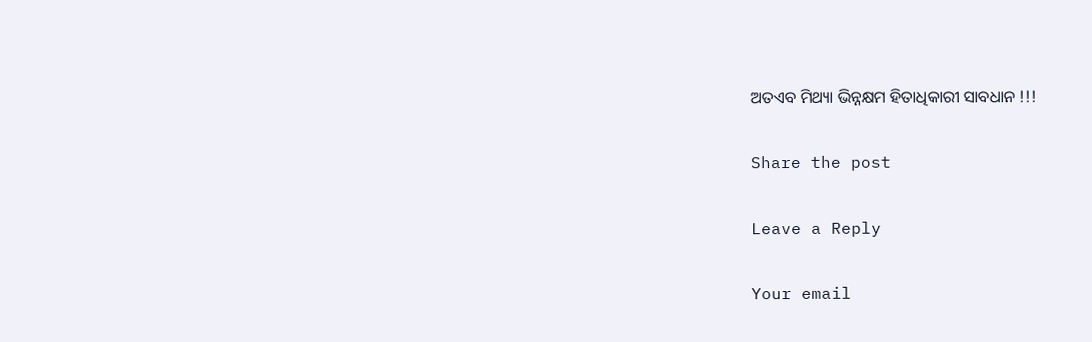ଅତଏବ ମିଥ୍ୟା ଭିନ୍ନକ୍ଷମ ହିତାଧିକାରୀ ସାବଧାନ !!!

Share the post

Leave a Reply

Your email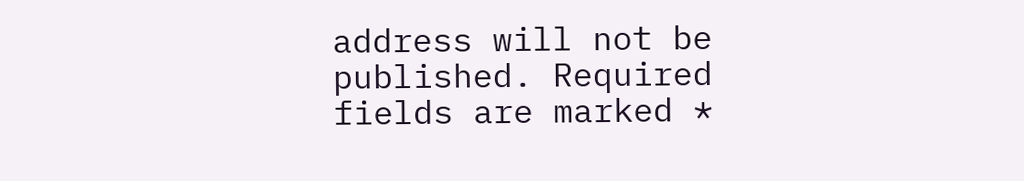address will not be published. Required fields are marked *